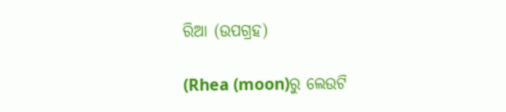ରିଆ (ଉପଗ୍ରହ)

(Rhea (moon)ରୁ ଲେଉଟି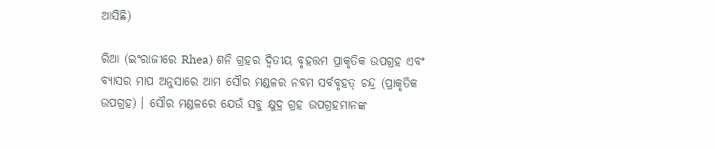ଆସିଛି)

ରିଆ (ଇଂରାଜୀରେ Rhea) ଶନି ଗ୍ରହର ଦ୍ୱିତୀୟ ବୃହତ୍ତମ ପ୍ରାକୃତିକ ଉପଗ୍ରହ ଏବଂ ବ୍ୟାସର ମାପ ଅନୁସାରେ ଆମ ସୌର ମଣ୍ଡଳର ନବମ ସର୍ବବୃହତ୍ ଚନ୍ଦ୍ର (ପ୍ରାକୃତିକ ଉପଗ୍ରହ) । ସୌର ମଣ୍ଡଳରେ ଯେଉଁ ସବୁ କ୍ଷୁଦ୍ର ଗ୍ରହ ଉପଗ୍ରହମାନଙ୍କ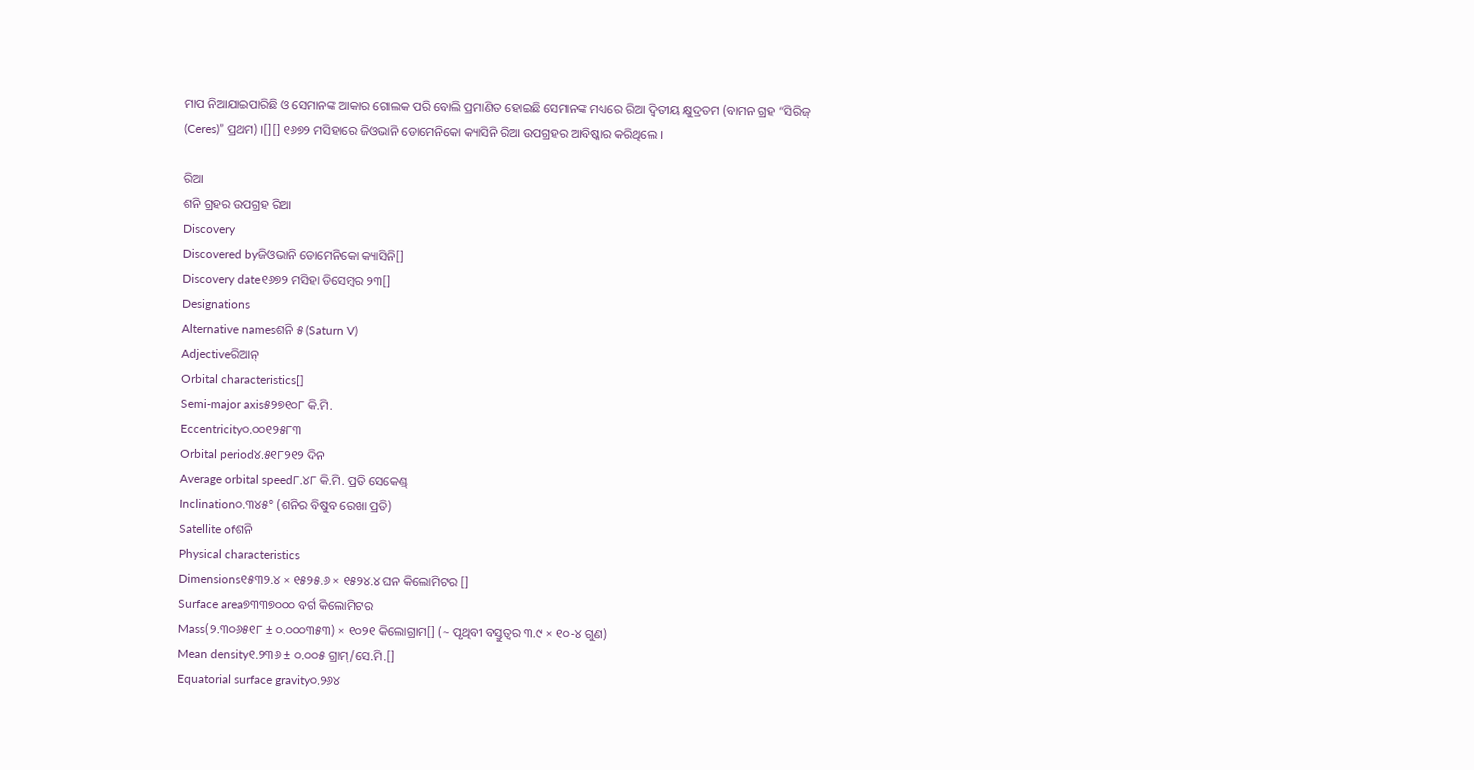ମାପ ନିଆଯାଇପାରିଛି ଓ ସେମାନଙ୍କ ଆକାର ଗୋଲକ ପରି ବୋଲି ପ୍ରମାଣିତ ହୋଇଛି ସେମାନଙ୍କ ମଧ୍ୟରେ ରିଆ ଦ୍ୱିତୀୟ କ୍ଷୁଦ୍ରତମ (ବାମନ ଗ୍ରହ “ସିରିଜ୍ (Ceres)” ପ୍ରଥମ) ।[][] ୧୬୭୨ ମସିହାରେ ଜିଓଭାନି ଡୋମେନିକୋ କ୍ୟାସିନି ରିଆ ଉପଗ୍ରହର ଆବିଷ୍କାର କରିଥିଲେ ।

ରିଆ
ଶନି ଗ୍ରହର ଉପଗ୍ରହ ରିଆ
Discovery
Discovered byଜିଓଭାନି ଡୋମେନିକୋ କ୍ୟାସିନି[]
Discovery date୧୬୭୨ ମସିହା ଡିସେମ୍ବର ୨୩[]
Designations
Alternative namesଶନି ୫ (Saturn V)
Adjectiveରିଆନ୍
Orbital characteristics[]
Semi-major axis୫୨୭୧୦୮ କି.ମି.
Eccentricity୦.୦୦୧୨୫୮୩
Orbital period୪.୫୧୮୨୧୨ ଦିନ
Average orbital speed୮.୪୮ କି.ମି. ପ୍ରତି ସେକେଣ୍ଡ୍
Inclination୦.୩୪୫° (ଶନିର ବିଷୁବ ରେଖା ପ୍ରତି)
Satellite ofଶନି
Physical characteristics
Dimensions୧୫୩୨.୪ × ୧୫୨୫.୬ × ୧୫୨୪.୪ ଘନ କିଲୋମିଟର []
Surface area୭୩୩୭୦୦୦ ବର୍ଗ କିଲୋମିଟର
Mass(୨.୩୦୬୫୧୮ ± ୦.୦୦୦୩୫୩) × ୧୦୨୧ କିଲୋଗ୍ରାମ[] (~ ପୃଥିବୀ ବସ୍ତୁତ୍ୱର ୩.୯ × ୧୦-୪ ଗୁଣ)
Mean density୧.୨୩୬ ± ୦.୦୦୫ ଗ୍ରାମ୍/ସେ.ମି.[]
Equatorial surface gravity୦.୨୬୪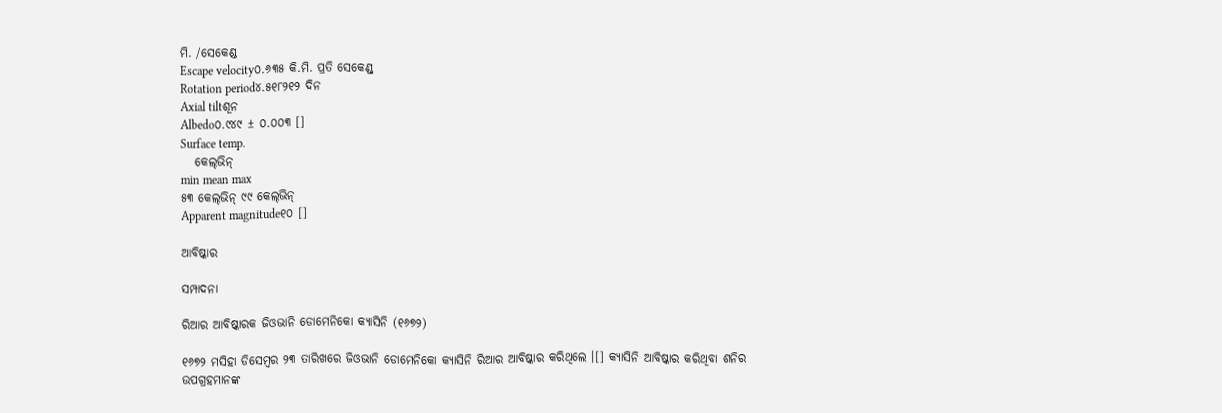ମି. /ସେକେଣ୍ଡ
Escape velocity୦.୬୩୫ କି.ମି. ପ୍ରତି ସେକେଣ୍ଡ୍
Rotation period୪.୫୧୮୨୧୨ ଦିନ
Axial tiltଶୂନ
Albedo୦.୯୪୯ ± ୦.୦୦୩ []
Surface temp.
   କେଲ୍‍ଭିନ୍
min mean max
୫୩ କେଲ୍‍ଭିନ୍ ୯୯ କେଲ୍‍ଭିନ୍
Apparent magnitude୧୦ []

ଆବିଷ୍କାର

ସମ୍ପାଦନା

ରିଆର ଆବିଷ୍କାରକ ଜିଓଭାନି ଡୋମେନିକୋ କ୍ୟାସିନି (୧୬୭୨)

୧୬୭୨ ମସିହା ଡିସେମ୍ବର ୨୩ ତାରିଖରେ ଜିଓଭାନି ଡୋମେନିକୋ କ୍ୟାସିନି ରିଆର ଆବିଷ୍କାର କରିଥିଲେ ।[] କ୍ୟାସିନି ଆବିଷ୍କାର କରିଥିବା ଶନିର ଉପଗ୍ରହମାନଙ୍କ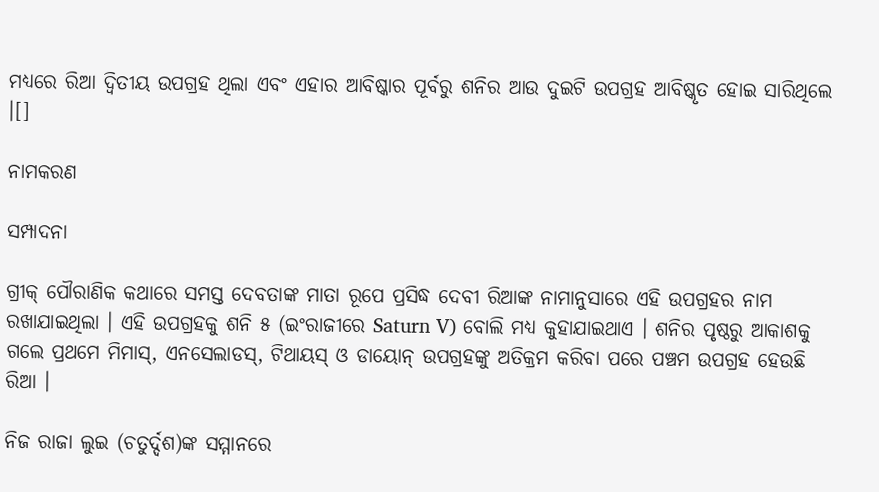ମଧ୍ୟରେ ରିଆ ଦ୍ୱିତୀୟ ଉପଗ୍ରହ ଥିଲା ଏବଂ ଏହାର ଆବିଷ୍କାର ପୂର୍ବରୁ ଶନିର ଆଉ ଦୁଇଟି ଉପଗ୍ରହ ଆବିଷ୍କୃତ ହୋଇ ସାରିଥିଲେ ।[]

ନାମକରଣ

ସମ୍ପାଦନା

ଗ୍ରୀକ୍ ପୌରାଣିକ କଥାରେ ସମସ୍ତ ଦେବତାଙ୍କ ମାତା ରୂପେ ପ୍ରସିଦ୍ଧ ଦେବୀ ରିଆଙ୍କ ନାମାନୁସାରେ ଏହି ଉପଗ୍ରହର ନାମ ରଖାଯାଇଥିଲା । ଏହି ଉପଗ୍ରହକୁ ଶନି ୫ (ଇଂରାଜୀରେ Saturn V) ବୋଲି ମଧ୍ୟ କୁହାଯାଇଥାଏ । ଶନିର ପୃଷ୍ଠରୁ ଆକାଶକୁ ଗଲେ ପ୍ରଥମେ ମିମାସ୍, ଏନସେଲାଡସ୍, ଟିଥାୟସ୍ ଓ ଡାୟୋନ୍ ଉପଗ୍ରହଙ୍କୁ ଅତିକ୍ରମ କରିବା ପରେ ପଞ୍ଚମ ଉପଗ୍ରହ ହେଉଛି ରିଆ ।

ନିଜ ରାଜା ଲୁଇ (ଚତୁର୍ଦ୍ଦଶ)ଙ୍କ ସମ୍ମାନରେ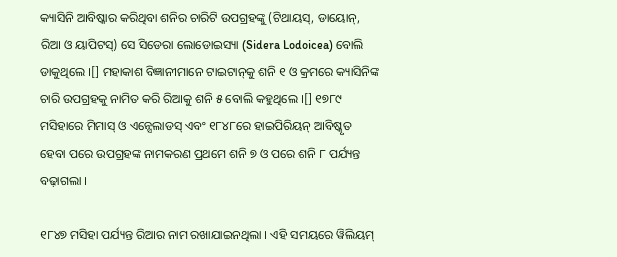କ୍ୟାସିନି ଆବିଷ୍କାର କରିଥିବା ଶନିର ଚାରିଟି ଉପଗ୍ରହଙ୍କୁ (ଟିଥାୟସ୍, ଡାୟୋନ୍, ରିଆ ଓ ୟାପିଟସ୍) ସେ ସିଡେରା ଲୋଡୋଇସ୍ୟା (Sidera Lodoicea) ବୋଲି ଡାକୁଥିଲେ ।[] ମହାକାଶ ବିଜ୍ଞାନୀମାନେ ଟାଇଟାନ୍‍କୁ ଶନି ୧ ଓ କ୍ରମରେ କ୍ୟାସିନିଙ୍କ ଚାରି ଉପଗ୍ରହକୁ ନାମିତ କରି ରିଆକୁ ଶନି ୫ ବୋଲି କହୁଥିଲେ ।[] ୧୭୮୯ ମସିହାରେ ମିମାସ୍ ଓ ଏନ୍ସେଲାଡସ୍ ଏବଂ ୧୮୪୮ରେ ହାଇପିରିୟନ୍ ଆବିଷ୍କୃତ ହେବା ପରେ ଉପଗ୍ରହଙ୍କ ନାମକରଣ ପ୍ରଥମେ ଶନି ୭ ଓ ପରେ ଶନି ୮ ପର୍ଯ୍ୟନ୍ତ ବଢ଼ାଗଲା ।

୧୮୪୭ ମସିହା ପର୍ଯ୍ୟନ୍ତ ରିଆର ନାମ ରଖାଯାଇନଥିଲା । ଏହି ସମୟରେ ୱିଲିୟମ୍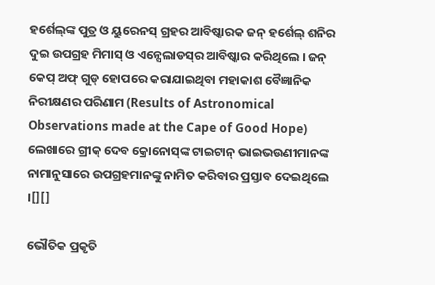ହର୍ଶେଲ୍‍ଙ୍କ ପୁତ୍ର ଓ ୟୁରେନସ୍ ଗ୍ରହର ଆବିଷ୍କାରକ ଜନ୍ ହର୍ଶେଲ୍ ଶନିର ଦୁଇ ଉପଗ୍ରହ ମିମାସ୍ ଓ ଏନ୍ସେଲାଡସ୍‍ର ଆବିଷ୍କାର କରିଥିଲେ । ଜନ୍ କେପ୍ ଅଫ୍ ଗୁଡ୍ ହୋପରେ କରାଯାଇଥିବା ମହାକାଶ ବୈଜ୍ଞାନିକ ନିରୀକ୍ଷଣର ପରିଣାମ (Results of Astronomical Observations made at the Cape of Good Hope) ଲେଖାରେ ଗ୍ରୀକ୍ ଦେବ କ୍ରୋନୋସ୍‍ଙ୍କ ଟାଇଟାନ୍ ଭାଇଭଉଣୀମାନଙ୍କ ନାମାନୁସାରେ ଉପଗ୍ରହମାନଙ୍କୁ ନାମିତ କରିବାର ପ୍ରସ୍ତାବ ଦେଇଥିଲେ ।[][]

ଭୌତିକ ପ୍ରକୃତି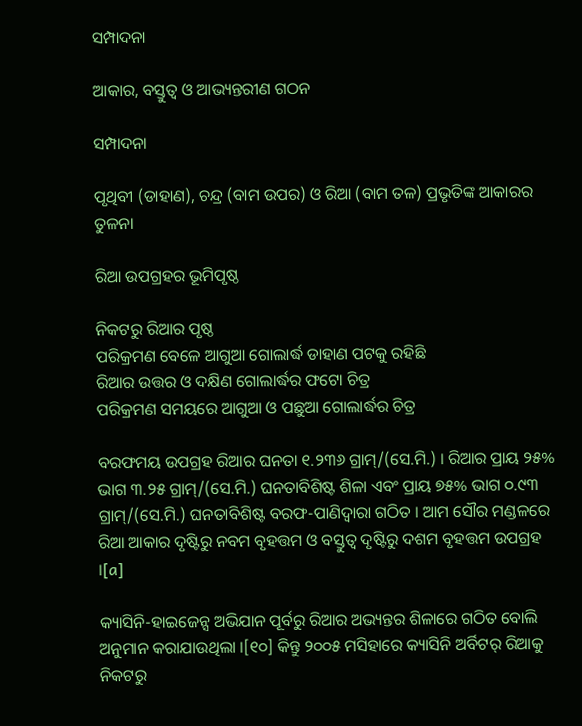ସମ୍ପାଦନା

ଆକାର, ବସ୍ତୁତ୍ୱ ଓ ଆଭ୍ୟନ୍ତରୀଣ ଗଠନ

ସମ୍ପାଦନା

ପୃଥିବୀ (ଡାହାଣ), ଚନ୍ଦ୍ର (ବାମ ଉପର) ଓ ରିଆ (ବାମ ତଳ) ପ୍ରଭୃତିଙ୍କ ଆକାରର ତୁଳନା

ରିଆ ଉପଗ୍ରହର ଭୂମିପୃଷ୍ଠ

ନିକଟରୁ ରିଆର ପୃଷ୍ଠ
ପରିକ୍ରମଣ ବେଳେ ଆଗୁଆ ଗୋଲାର୍ଦ୍ଧ ଡାହାଣ ପଟକୁ ରହିଛି
ରିଆର ଉତ୍ତର ଓ ଦକ୍ଷିଣ ଗୋଲାର୍ଦ୍ଧର ଫଟୋ ଚିତ୍ର
ପରିକ୍ରମଣ ସମୟରେ ଆଗୁଆ ଓ ପଛୁଆ ଗୋଲାର୍ଦ୍ଧର ଚିତ୍ର

ବରଫମୟ ଉପଗ୍ରହ ରିଆର ଘନତା ୧.୨୩୬ ଗ୍ରାମ୍/(ସେ.ମି.) । ରିଆର ପ୍ରାୟ ୨୫% ଭାଗ ୩.୨୫ ଗ୍ରାମ୍/(ସେ.ମି.) ଘନତାବିଶିଷ୍ଟ ଶିଳା ଏବଂ ପ୍ରାୟ ୭୫% ଭାଗ ୦.୯୩ ଗ୍ରାମ୍/(ସେ.ମି.) ଘନତାବିଶିଷ୍ଟ ବରଫ-ପାଣିଦ୍ୱାରା ଗଠିତ । ଆମ ସୌର ମଣ୍ଡଳରେ ରିଆ ଆକାର ଦୃଷ୍ଟିରୁ ନବମ ବୃହତ୍ତମ ଓ ବସ୍ତୁତ୍ୱ ଦୃଷ୍ଟିରୁ ଦଶମ ବୃହତ୍ତମ ଉପଗ୍ରହ ।[a]

କ୍ୟାସିନି-ହାଇଜେନ୍ସ ଅଭିଯାନ ପୂର୍ବରୁ ରିଆର ଅଭ୍ୟନ୍ତର ଶିଳାରେ ଗଠିତ ବୋଲି ଅନୁମାନ କରାଯାଉଥିଲା ।[୧୦] କିନ୍ତୁ ୨୦୦୫ ମସିହାରେ କ୍ୟାସିନି ଅର୍ବିଟର୍ ରିଆକୁ ନିକଟରୁ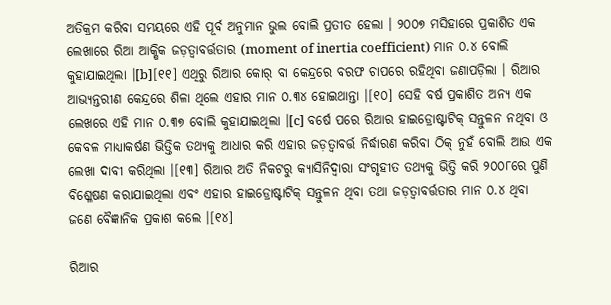ଅତିକ୍ରମ କରିବା ସମୟରେ ଏହି ପୂର୍ବ ଅନୁମାନ ଭୁଲ ବୋଲି ପ୍ରତୀତ ହେଲା । ୨୦୦୭ ମସିହାରେ ପ୍ରକାଶିତ ଏକ ଲେଖାରେ ରିଆ ଆକ୍ଷିକ ଜଡ଼ତ୍ୱାବର୍ତ୍ତତାର (moment of inertia coefficient) ମାନ ୦.୪ ବୋଲି କୁହାଯାଇଥିଲା ।[b][୧୧] ଏଥିରୁ ରିଆର କୋର୍ ବା କେନ୍ଦ୍ରରେ ବରଫ ଚାପରେ ରହିଥିବା ଜଣାପଡ଼ିଲା । ରିଆର ଆଭ୍ୟନ୍ତରୀଣ କେନ୍ଦ୍ରରେ ଶିଳା ଥିଲେ ଏହାର ମାନ ୦.୩୪ ହୋଇଥାନ୍ତା ।[୧୦] ସେହି ବର୍ଷ ପ୍ରକାଶିତ ଅନ୍ୟ ଏକ ଲେଖରେ ଏହି ମାନ ୦.୩୭ ବୋଲି କୁହାଯାଇଥିଲା ।[c] ବର୍ଷେ ପରେ ରିଆର ହାଇଡ୍ରୋଷ୍ଟାଟିକ୍ ସନ୍ତୁଳନ ନଥିବା ଓ କେବଳ ମାଧ୍ୟାକର୍ଷଣ ଭିତ୍ତିକ ତଥ୍ୟକୁ ଆଧାର କରି ଏହାର ଜଡ଼ତ୍ୱାବର୍ତ୍ତ ନିର୍ଦ୍ଧାରଣ କରିବା ଠିକ୍ ନୁହଁ ବୋଲି ଆଉ ଏକ ଲେଖା ଦାବୀ କରିଥିଲା ।[୧୩] ରିଆର ଅତି ନିକଟରୁ କ୍ୟାସିନିଦ୍ୱାରା ସଂଗୃହୀତ ତଥ୍ୟକୁ ଭିତ୍ତି କରି ୨୦୦୮ରେ ପୁଣି ବିଶ୍ଳେଷଣ କରାଯାଇଥିଲା ଏବଂ ଏହାର ହାଇଡ୍ରୋଷ୍ଟାଟିକ୍ ସନ୍ତୁଳନ ଥିବା ତଥା ଜଡ଼ତ୍ୱାବର୍ତ୍ତତାର ମାନ ୦.୪ ଥିବା ଜଣେ ବୈଜ୍ଞାନିକ ପ୍ରକାଶ କଲେ ।[୧୪]

ରିଆର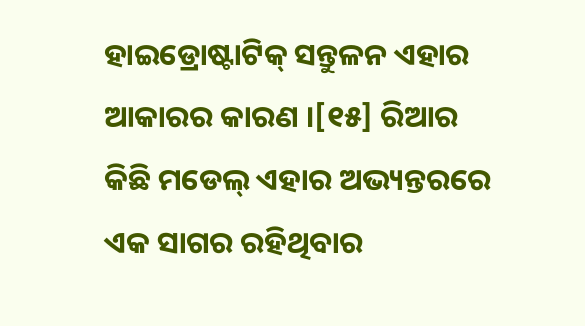ହାଇଡ୍ରୋଷ୍ଟାଟିକ୍ ସନ୍ତୁଳନ ଏହାର ଆକାରର କାରଣ ।[୧୫] ରିଆର କିଛି ମଡେଲ୍ ଏହାର ଅଭ୍ୟନ୍ତରରେ ଏକ ସାଗର ରହିଥିବାର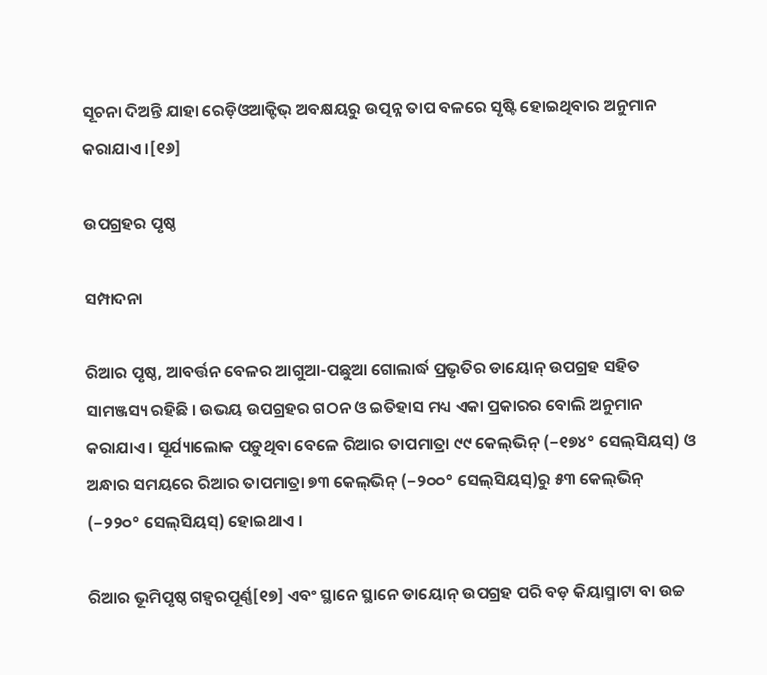ସୂଚନା ଦିଅନ୍ତି ଯାହା ରେଡ଼ିଓଆକ୍ଟିଭ୍ ଅବକ୍ଷୟରୁ ଉତ୍ପନ୍ନ ତାପ ବଳରେ ସୃଷ୍ଟି ହୋଇଥିବାର ଅନୁମାନ କରାଯାଏ ।[୧୬]

ଉପଗ୍ରହର ପୃଷ୍ଠ

ସମ୍ପାଦନା

ରିଆର ପୃଷ୍ଠ, ଆବର୍ତ୍ତନ ବେଳର ଆଗୁଆ-ପଛୁଆ ଗୋଲାର୍ଦ୍ଧ ପ୍ରଭୃତିର ଡାୟୋନ୍ ଉପଗ୍ରହ ସହିତ ସାମଞ୍ଜସ୍ୟ ରହିଛି । ଉଭୟ ଉପଗ୍ରହର ଗଠନ ଓ ଇତିହାସ ମଧ୍ୟ ଏକା ପ୍ରକାରର ବୋଲି ଅନୁମାନ କରାଯାଏ । ସୂର୍ଯ୍ୟାଲୋକ ପଡ଼ୁଥିବା ବେଳେ ରିଆର ତାପମାତ୍ରା ୯୯ କେଲ୍‍ଭିନ୍ (−୧୭୪° ସେଲ୍‍ସିୟସ୍) ଓ ଅନ୍ଧାର ସମୟରେ ରିଆର ତାପମାତ୍ରା ୭୩ କେଲ୍‍ଭିନ୍ (−୨୦୦° ସେଲ୍‍ସିୟସ୍)ରୁ ୫୩ କେଲ୍‍ଭିନ୍ (−୨୨୦° ସେଲ୍‍ସିୟସ୍) ହୋଇଥାଏ ।

ରିଆର ଭୂମିପୃଷ୍ଠ ଗହ୍ୱରପୂର୍ଣ୍ଣ[୧୭] ଏବଂ ସ୍ଥାନେ ସ୍ଥାନେ ଡାୟୋନ୍ ଉପଗ୍ରହ ପରି ବଡ଼ କିୟାସ୍ମାଟା ବା ଉଚ୍ଚ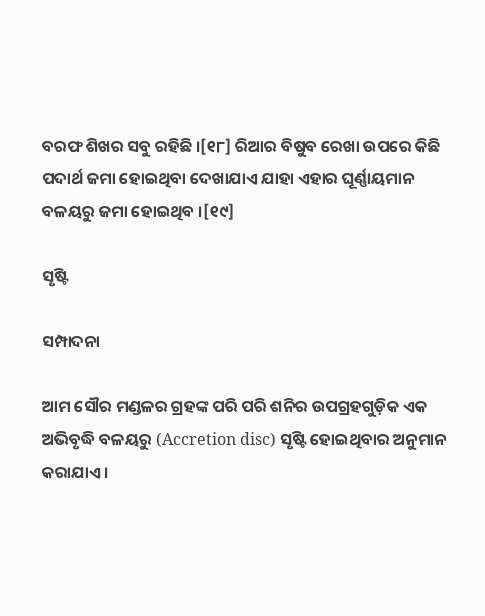ବରଫ ଶିଖର ସବୁ ରହିଛି ।[୧୮] ରିଆର ବିଷୁବ ରେଖା ଉପରେ କିଛି ପଦାର୍ଥ ଜମା ହୋଇଥିବା ଦେଖାଯାଏ ଯାହା ଏହାର ଘୂର୍ଣ୍ଣାୟମାନ ବଳୟରୁ ଜମା ହୋଇଥିବ ।[୧୯]

ସୃଷ୍ଟି

ସମ୍ପାଦନା

ଆମ ସୌର ମଣ୍ଡଳର ଗ୍ରହଙ୍କ ପରି ପରି ଶନିର ଉପଗ୍ରହଗୁଡ଼ିକ ଏକ ଅଭିବୃଦ୍ଧି ବଳୟରୁ (Accretion disc) ସୃଷ୍ଟି ହୋଇଥିବାର ଅନୁମାନ କରାଯାଏ ।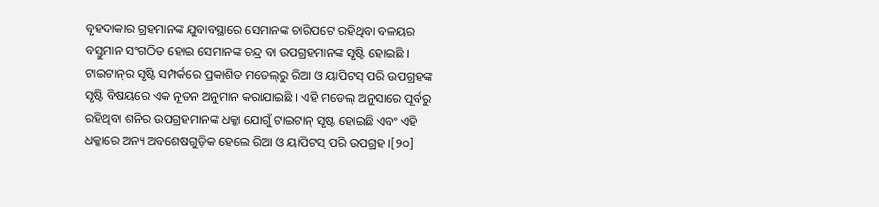ବୃହଦାକାର ଗ୍ରହମାନଙ୍କ ଯୁବାବସ୍ଥାରେ ସେମାନଙ୍କ ଚାରିପଟେ ରହିଥିବା ବଳୟର ବସ୍ତୁମାନ ସଂଗଠିତ ହୋଇ ସେମାନଙ୍କ ଚନ୍ଦ୍ର ବା ଉପଗ୍ରହମାନଙ୍କ ସୃଷ୍ଟି ହୋଇଛି । ଟାଇଟାନ୍‍ର ସୃଷ୍ଟି ସମ୍ପର୍କରେ ପ୍ରକାଶିତ ମଡେଲ୍‍ରୁ ରିଆ ଓ ୟାପିଟସ୍ ପରି ଉପଗ୍ରହଙ୍କ ସୃଷ୍ଟି ବିଷୟରେ ଏକ ନୂତନ ଅନୁମାନ କରାଯାଇଛି । ଏହି ମଡେଲ୍ ଅନୁସାରେ ପୂର୍ବରୁ ରହିଥିବା ଶନିର ଉପଗ୍ରହମାନଙ୍କ ଧକ୍କା ଯୋଗୁଁ ଟାଇଟାନ୍ ସୃଷ୍ଟ ହୋଇଛି ଏବଂ ଏହି ଧକ୍କାରେ ଅନ୍ୟ ଅବଶେଷଗୁଡ଼ିକ ହେଲେ ରିଆ ଓ ୟାପିଟସ୍ ପରି ଉପଗ୍ରହ ।[୨୦]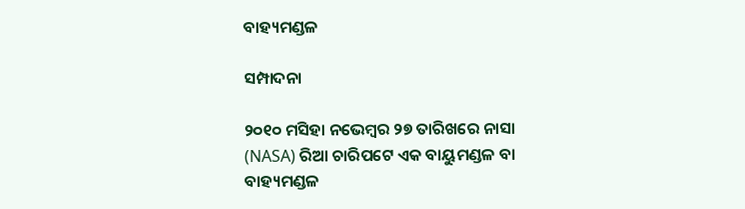ବାହ୍ୟମଣ୍ଡଳ

ସମ୍ପାଦନା

୨୦୧୦ ମସିହା ନଭେମ୍ବର ୨୭ ତାରିଖରେ ନାସା (NASA) ରିଆ ଚାରିପଟେ ଏକ ବାୟୁମଣ୍ଡଳ ବା ବାହ୍ୟମଣ୍ଡଳ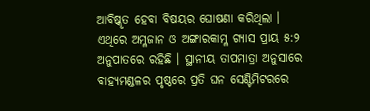ଆବିଷ୍କୃତ ହେବା ବିଷୟର ଘୋଷଣା କରିଥିଲା । ଏଥିରେ ଅମ୍ଳଜାନ ଓ ଅଙ୍ଗାରକାମ୍ଳ ଗ୍ୟାସ ପ୍ରାୟ ୫:୨ ଅନୁପାତରେ ରହିଛି । ସ୍ଥାନୀୟ ତାପମାତ୍ରା ଅନୁସାରେ ବାହ୍ୟମଣ୍ଡଳର ପୃଷ୍ଠରେ ପ୍ରତି ଘନ ସେଣ୍ଟିମିଟରରେ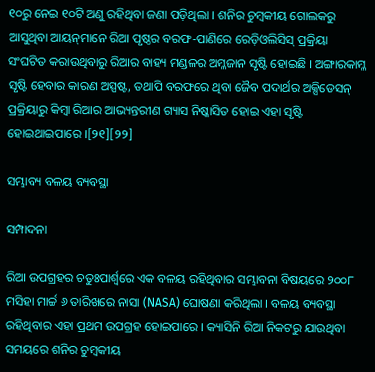୧୦ରୁ ନେଇ ୧୦ଟି ଅଣୁ ରହିଥିବା ଜଣା ପଡ଼ିଥିଲା । ଶନିର ଚୁମ୍ବକୀୟ ଗୋଲକରୁ ଆସୁଥିବା ଆୟନ୍‍ମାନେ ରିଆ ପୃଷ୍ଠର ବରଫ-ପାଣିରେ ରେଡ଼ିଓଲିସିସ୍ ପ୍ରକ୍ରିୟା ସଂଘଟିତ କରାଉଥିବାରୁ ରିଆର ବାହ୍ୟ ମଣ୍ଡଳର ଅମ୍ଳଜାନ ସୃଷ୍ଟି ହୋଇଛି । ଅଙ୍ଗାରକାମ୍ଳ ସୃଷ୍ଟି ହେବାର କାରଣ ଅସ୍ପଷ୍ଟ, ତଥାପି ବରଫରେ ଥିବା ଜୈବ ପଦାର୍ଥର ଅକ୍ସିଡେସନ୍ ପ୍ରକ୍ରିୟାରୁ କିମ୍ବା ରିଆର ଆଭ୍ୟନ୍ତରୀଣ ଗ୍ୟାସ ନିଷ୍କାସିତ ହୋଇ ଏହା ସୃଷ୍ଟି ହୋଇଥାଇପାରେ ।[୨୧][୨୨]

ସମ୍ଭାବ୍ୟ ବଳୟ ବ୍ୟବସ୍ଥା

ସମ୍ପାଦନା

ରିଆ ଉପଗ୍ରହର ଚତୁଃପାର୍ଶ୍ୱରେ ଏକ ବଳୟ ରହିଥିବାର ସମ୍ଭାବନା ବିଷୟରେ ୨୦୦୮ ମସିହା ମାର୍ଚ୍ଚ ୬ ତାରିଖରେ ନାସା (NASA) ଘୋଷଣା କରିଥିଲା । ବଳୟ ବ୍ୟବସ୍ଥା ରହିଥିବାର ଏହା ପ୍ରଥମ ଉପଗ୍ରହ ହୋଇପାରେ । କ୍ୟାସିନି ରିଆ ନିକଟରୁ ଯାଉଥିବା ସମୟରେ ଶନିର ଚୁମ୍ବକୀୟ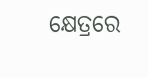କ୍ଷେତ୍ରରେ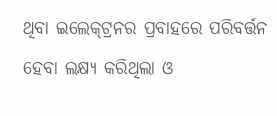ଥିବା ଇଲେକ୍‍ଟ୍ରନର ପ୍ରବାହରେ ପରିବର୍ତ୍ତନ ହେବା ଲକ୍ଷ୍ୟ କରିଥିଲା ଓ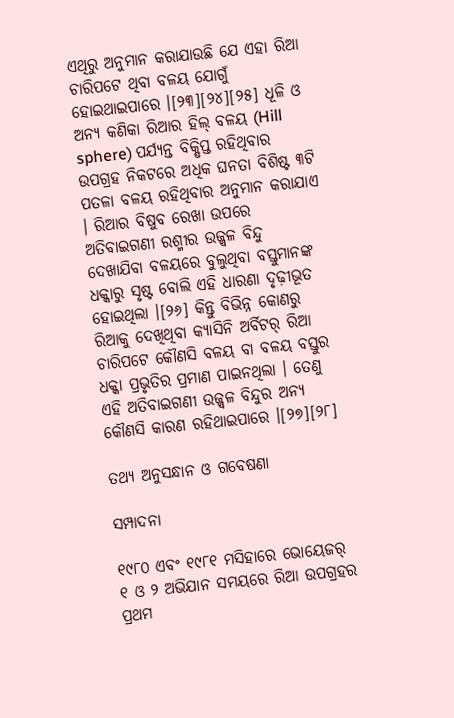ଏଥିରୁ ଅନୁମାନ କରାଯାଉଛି ଯେ ଏହା ରିଆ ଚାରିପଟେ ଥିବା ବଳୟ ଯୋଗୁଁ ହୋଇଥାଇପାରେ ।[୨୩][୨୪][୨୫] ଧୂଳି ଓ ଅନ୍ୟ କଣିକା ରିଆର ହିଲ୍ ବଳୟ (Hill sphere) ପର୍ଯ୍ୟନ୍ତ ବିକ୍ଷିପ୍ତ ରହିଥିବାର ଉପଗ୍ରହ ନିକଟରେ ଅଧିକ ଘନତା ବିଶିଷ୍ଟ ୩ଟି ପତଳା ବଳୟ ରହିଥିବାର ଅନୁମାନ କରାଯାଏ । ରିଆର ବିଷୁବ ରେଖା ଉପରେ ଅତିବାଇଗଣୀ ରଶ୍ମୀର ଉଜ୍ଜ୍ୱଳ ବିନ୍ଦୁ ଦେଖାଯିବା ବଳୟରେ ବୁଲୁଥିବା ବସ୍ତୁମାନଙ୍କ ଧକ୍କାରୁ ସୃଷ୍ଟ ବୋଲି ଏହି ଧାରଣା ଦୃଢ଼ୀଭୂତ ହୋଇଥିଲା ।[୨୬] କିନ୍ତୁ ବିଭିନ୍ନ କୋଣରୁ ରିଆକୁ ଦେଖିଥିବା କ୍ୟାସିନି ଅର୍ବିଟର୍ ରିଆ ଚାରିପଟେ କୌଣସି ବଳୟ ବା ବଳୟ ବସ୍ତୁର ଧକ୍କା ପ୍ରଭୃତିର ପ୍ରମାଣ ପାଇନଥିଲା । ତେଣୁ ଏହି ଅତିବାଇଗଣୀ ଉଜ୍ଜ୍ୱଳ ବିନ୍ଦୁର ଅନ୍ୟ କୌଣସି କାରଣ ରହିଥାଇପାରେ ।[୨୭][୨୮]

ତଥ୍ୟ ଅନୁସନ୍ଧାନ ଓ ଗବେଷଣା

ସମ୍ପାଦନା

୧୯୮୦ ଏବଂ ୧୯୮୧ ମସିହାରେ ଭୋୟେଜର୍ ୧ ଓ ୨ ଅଭିଯାନ ସମୟରେ ରିଆ ଉପଗ୍ରହର ପ୍ରଥମ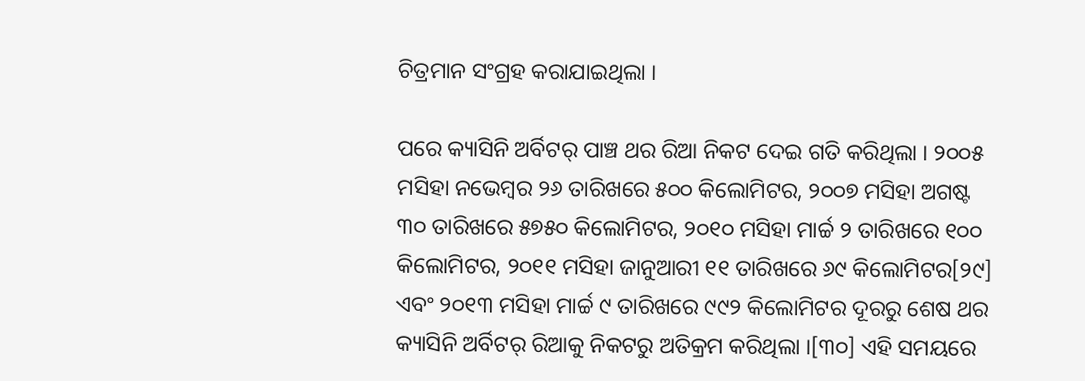ଚିତ୍ରମାନ ସଂଗ୍ରହ କରାଯାଇଥିଲା ।

ପରେ କ୍ୟାସିନି ଅର୍ବିଟର୍ ପାଞ୍ଚ ଥର ରିଆ ନିକଟ ଦେଇ ଗତି କରିଥିଲା । ୨୦୦୫ ମସିହା ନଭେମ୍ବର ୨୬ ତାରିଖରେ ୫୦୦ କିଲୋମିଟର, ୨୦୦୭ ମସିହା ଅଗଷ୍ଟ ୩୦ ତାରିଖରେ ୫୭୫୦ କିଲୋମିଟର, ୨୦୧୦ ମସିହା ମାର୍ଚ୍ଚ ୨ ତାରିଖରେ ୧୦୦ କିଲୋମିଟର, ୨୦୧୧ ମସିହା ଜାନୁଆରୀ ୧୧ ତାରିଖରେ ୬୯ କିଲୋମିଟର[୨୯] ଏବଂ ୨୦୧୩ ମସିହା ମାର୍ଚ୍ଚ ୯ ତାରିଖରେ ୯୯୨ କିଲୋମିଟର ଦୂରରୁ ଶେଷ ଥର କ୍ୟାସିନି ଅର୍ବିଟର୍ ରିଆକୁ ନିକଟରୁ ଅତିକ୍ରମ କରିଥିଲା ।[୩୦] ଏହି ସମୟରେ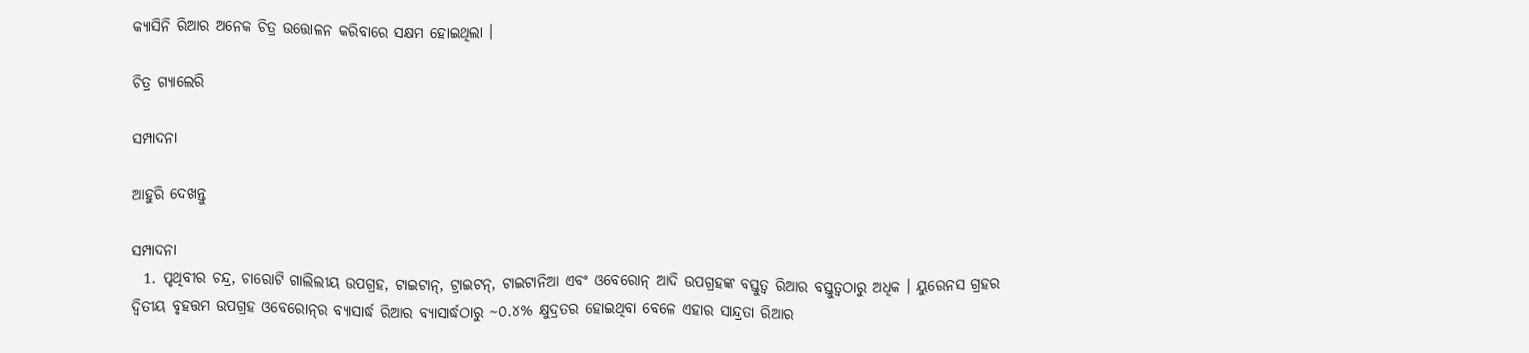କ୍ୟାସିନି ରିଆର ଅନେକ ଚିତ୍ର ଉତ୍ତୋଳନ କରିବାରେ ସକ୍ଷମ ହୋଇଥିଲା ।

ଚିତ୍ର ଗ୍ୟାଲେରି

ସମ୍ପାଦନା

ଆହୁରି ଦେଖନ୍ତୁ

ସମ୍ପାଦନା
  1. ପୃଥିବୀର ଚନ୍ଦ୍ର, ଚାରୋଟି ଗାଲିଲୀୟ ଉପଗ୍ରହ, ଟାଇଟାନ୍, ଟ୍ରାଇଟନ୍, ଟାଇଟାନିଆ ଏବଂ ଓବେରୋନ୍ ଆଦି ଉପଗ୍ରହଙ୍କ ବସ୍ତୁତ୍ୱ ରିଆର ବସ୍ତୁତ୍ୱଠାରୁ ଅଧିକ । ୟୁରେନସ ଗ୍ରହର ଦ୍ୱିତୀୟ ବୃହତ୍ତମ ଉପଗ୍ରହ ଓବେରୋନ୍‍ର ବ୍ୟାସାର୍ଦ୍ଧ ରିଆର ବ୍ୟାସାର୍ଦ୍ଧଠାରୁ ~୦.୪% କ୍ଷୁଦ୍ରତର ହୋଇଥିବା ବେଳେ ଏହାର ସାନ୍ଦ୍ରତା ରିଆର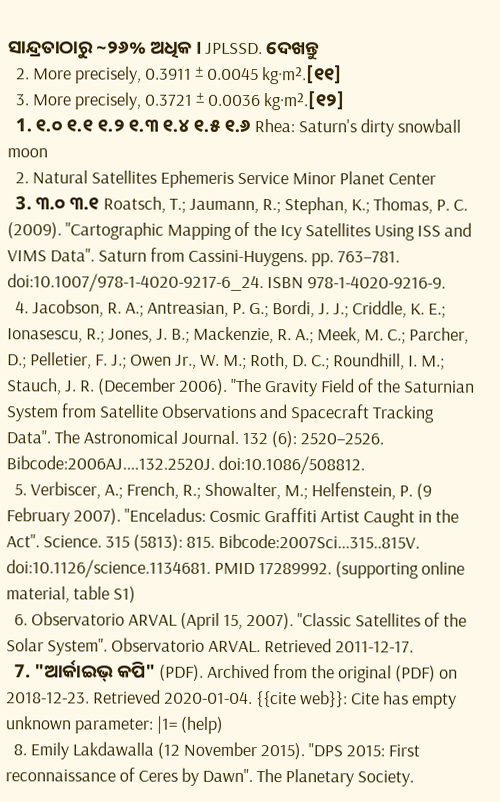ସାନ୍ଦ୍ରତାଠାରୁ ~୨୬% ଅଧିକ । JPLSSD. ଦେଖନ୍ତୁ
  2. More precisely, 0.3911 ± 0.0045 kg·m².[୧୧]
  3. More precisely, 0.3721 ± 0.0036 kg·m².[୧୨]
  1. ୧.୦ ୧.୧ ୧.୨ ୧.୩ ୧.୪ ୧.୫ ୧.୬ Rhea: Saturn's dirty snowball moon
  2. Natural Satellites Ephemeris Service Minor Planet Center
  3. ୩.୦ ୩.୧ Roatsch, T.; Jaumann, R.; Stephan, K.; Thomas, P. C. (2009). "Cartographic Mapping of the Icy Satellites Using ISS and VIMS Data". Saturn from Cassini-Huygens. pp. 763–781. doi:10.1007/978-1-4020-9217-6_24. ISBN 978-1-4020-9216-9.
  4. Jacobson, R. A.; Antreasian, P. G.; Bordi, J. J.; Criddle, K. E.; Ionasescu, R.; Jones, J. B.; Mackenzie, R. A.; Meek, M. C.; Parcher, D.; Pelletier, F. J.; Owen Jr., W. M.; Roth, D. C.; Roundhill, I. M.; Stauch, J. R. (December 2006). "The Gravity Field of the Saturnian System from Satellite Observations and Spacecraft Tracking Data". The Astronomical Journal. 132 (6): 2520–2526. Bibcode:2006AJ....132.2520J. doi:10.1086/508812.
  5. Verbiscer, A.; French, R.; Showalter, M.; Helfenstein, P. (9 February 2007). "Enceladus: Cosmic Graffiti Artist Caught in the Act". Science. 315 (5813): 815. Bibcode:2007Sci...315..815V. doi:10.1126/science.1134681. PMID 17289992. (supporting online material, table S1)
  6. Observatorio ARVAL (April 15, 2007). "Classic Satellites of the Solar System". Observatorio ARVAL. Retrieved 2011-12-17.
  7. "ଆର୍କାଇଭ୍ କପି" (PDF). Archived from the original (PDF) on 2018-12-23. Retrieved 2020-01-04. {{cite web}}: Cite has empty unknown parameter: |1= (help)
  8. Emily Lakdawalla (12 November 2015). "DPS 2015: First reconnaissance of Ceres by Dawn". The Planetary Society.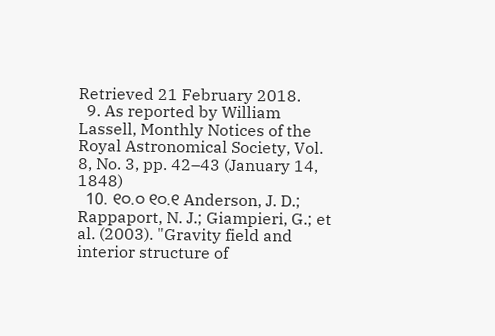Retrieved 21 February 2018.
  9. As reported by William Lassell, Monthly Notices of the Royal Astronomical Society, Vol. 8, No. 3, pp. 42–43 (January 14, 1848)
  10. ୧୦.୦ ୧୦.୧ Anderson, J. D.; Rappaport, N. J.; Giampieri, G.; et al. (2003). "Gravity field and interior structure of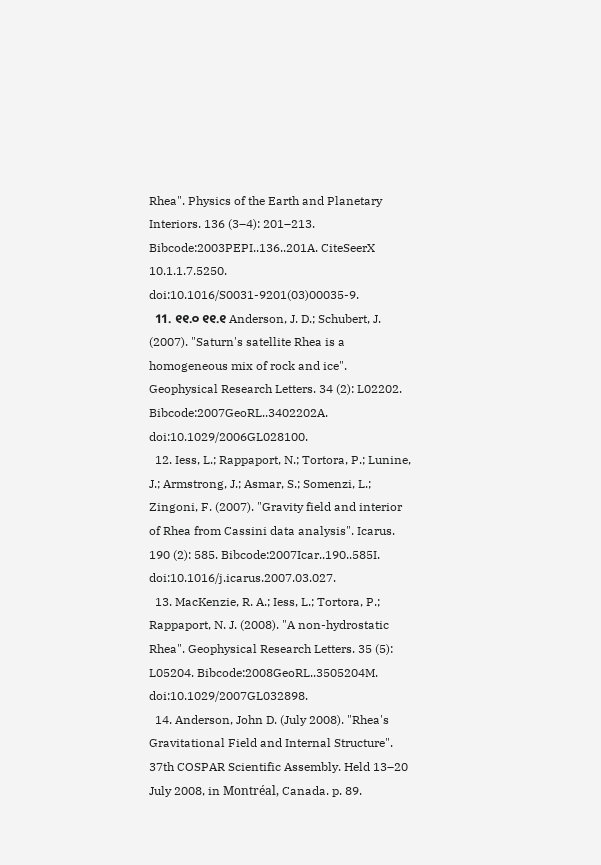Rhea". Physics of the Earth and Planetary Interiors. 136 (3–4): 201–213. Bibcode:2003PEPI..136..201A. CiteSeerX 10.1.1.7.5250. doi:10.1016/S0031-9201(03)00035-9.
  11. ୧୧.୦ ୧୧.୧ Anderson, J. D.; Schubert, J. (2007). "Saturn's satellite Rhea is a homogeneous mix of rock and ice". Geophysical Research Letters. 34 (2): L02202. Bibcode:2007GeoRL..3402202A. doi:10.1029/2006GL028100.
  12. Iess, L.; Rappaport, N.; Tortora, P.; Lunine, J.; Armstrong, J.; Asmar, S.; Somenzi, L.; Zingoni, F. (2007). "Gravity field and interior of Rhea from Cassini data analysis". Icarus. 190 (2): 585. Bibcode:2007Icar..190..585I. doi:10.1016/j.icarus.2007.03.027.
  13. MacKenzie, R. A.; Iess, L.; Tortora, P.; Rappaport, N. J. (2008). "A non-hydrostatic Rhea". Geophysical Research Letters. 35 (5): L05204. Bibcode:2008GeoRL..3505204M. doi:10.1029/2007GL032898.
  14. Anderson, John D. (July 2008). "Rhea's Gravitational Field and Internal Structure". 37th COSPAR Scientific Assembly. Held 13–20 July 2008, in Montréal, Canada. p. 89.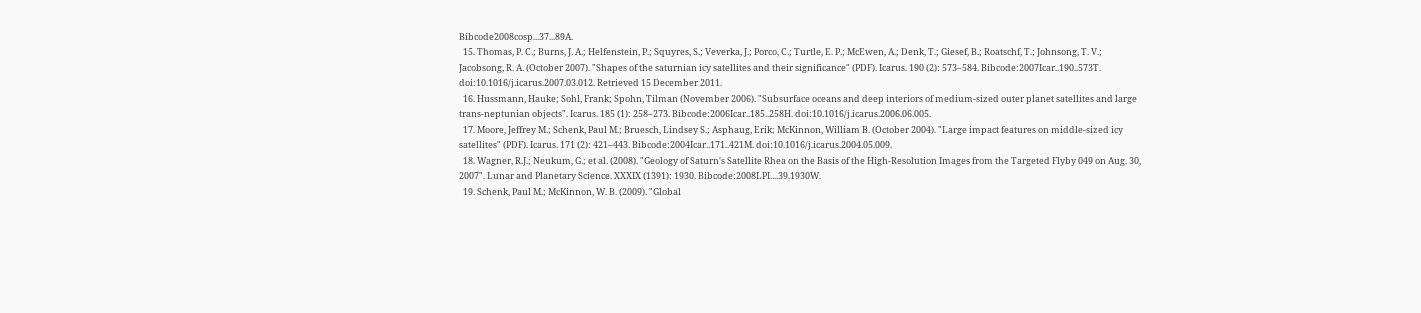Bibcode2008cosp...37...89A.
  15. Thomas, P. C.; Burns, J. A.; Helfenstein, P.; Squyres, S.; Veverka, J.; Porco, C.; Turtle, E. P.; McEwen, A.; Denk, T.; Giesef, B.; Roatschf, T.; Johnsong, T. V.; Jacobsong, R. A. (October 2007). "Shapes of the saturnian icy satellites and their significance" (PDF). Icarus. 190 (2): 573–584. Bibcode:2007Icar..190..573T. doi:10.1016/j.icarus.2007.03.012. Retrieved 15 December 2011.
  16. Hussmann, Hauke; Sohl, Frank; Spohn, Tilman (November 2006). "Subsurface oceans and deep interiors of medium-sized outer planet satellites and large trans-neptunian objects". Icarus. 185 (1): 258–273. Bibcode:2006Icar..185..258H. doi:10.1016/j.icarus.2006.06.005.
  17. Moore, Jeffrey M.; Schenk, Paul M.; Bruesch, Lindsey S.; Asphaug, Erik; McKinnon, William B. (October 2004). "Large impact features on middle-sized icy satellites" (PDF). Icarus. 171 (2): 421–443. Bibcode:2004Icar..171..421M. doi:10.1016/j.icarus.2004.05.009.
  18. Wagner, R.J.; Neukum, G.; et al. (2008). "Geology of Saturn's Satellite Rhea on the Basis of the High-Resolution Images from the Targeted Flyby 049 on Aug. 30, 2007". Lunar and Planetary Science. XXXIX (1391): 1930. Bibcode:2008LPI....39.1930W.
  19. Schenk, Paul M.; McKinnon, W. B. (2009). "Global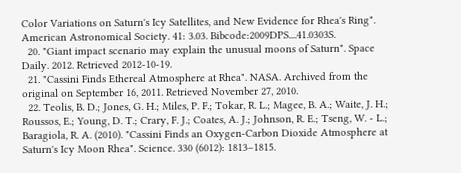Color Variations on Saturn's Icy Satellites, and New Evidence for Rhea's Ring". American Astronomical Society. 41: 3.03. Bibcode:2009DPS....41.0303S.
  20. "Giant impact scenario may explain the unusual moons of Saturn". Space Daily. 2012. Retrieved 2012-10-19.
  21. "Cassini Finds Ethereal Atmosphere at Rhea". NASA. Archived from the original on September 16, 2011. Retrieved November 27, 2010.
  22. Teolis, B. D.; Jones, G. H.; Miles, P. F.; Tokar, R. L.; Magee, B. A.; Waite, J. H.; Roussos, E.; Young, D. T.; Crary, F. J.; Coates, A. J.; Johnson, R. E.; Tseng, W. - L.; Baragiola, R. A. (2010). "Cassini Finds an Oxygen-Carbon Dioxide Atmosphere at Saturn's Icy Moon Rhea". Science. 330 (6012): 1813–1815.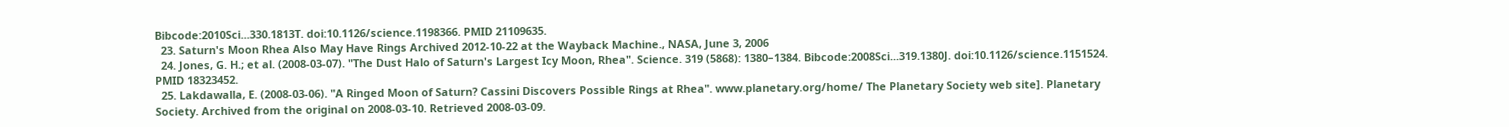Bibcode:2010Sci...330.1813T. doi:10.1126/science.1198366. PMID 21109635.
  23. Saturn's Moon Rhea Also May Have Rings Archived 2012-10-22 at the Wayback Machine., NASA, June 3, 2006
  24. Jones, G. H.; et al. (2008-03-07). "The Dust Halo of Saturn's Largest Icy Moon, Rhea". Science. 319 (5868): 1380–1384. Bibcode:2008Sci...319.1380J. doi:10.1126/science.1151524. PMID 18323452.
  25. Lakdawalla, E. (2008-03-06). "A Ringed Moon of Saturn? Cassini Discovers Possible Rings at Rhea". www.planetary.org/home/ The Planetary Society web site]. Planetary Society. Archived from the original on 2008-03-10. Retrieved 2008-03-09.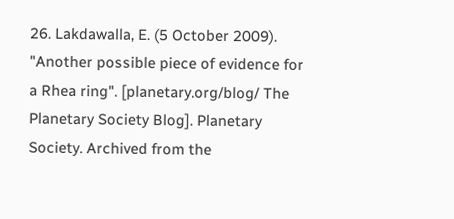26. Lakdawalla, E. (5 October 2009). "Another possible piece of evidence for a Rhea ring". [planetary.org/blog/ The Planetary Society Blog]. Planetary Society. Archived from the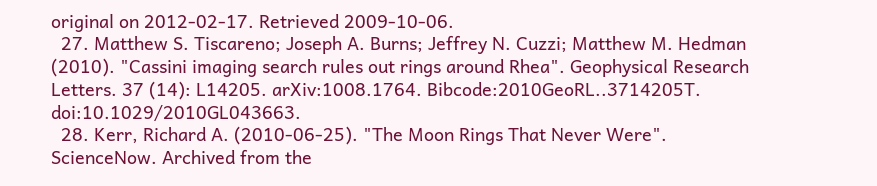original on 2012-02-17. Retrieved 2009-10-06.
  27. Matthew S. Tiscareno; Joseph A. Burns; Jeffrey N. Cuzzi; Matthew M. Hedman (2010). "Cassini imaging search rules out rings around Rhea". Geophysical Research Letters. 37 (14): L14205. arXiv:1008.1764. Bibcode:2010GeoRL..3714205T. doi:10.1029/2010GL043663.
  28. Kerr, Richard A. (2010-06-25). "The Moon Rings That Never Were". ScienceNow. Archived from the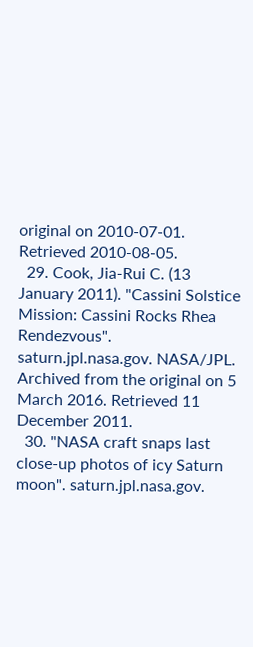original on 2010-07-01. Retrieved 2010-08-05.
  29. Cook, Jia-Rui C. (13 January 2011). "Cassini Solstice Mission: Cassini Rocks Rhea Rendezvous". saturn.jpl.nasa.gov. NASA/JPL. Archived from the original on 5 March 2016. Retrieved 11 December 2011.
  30. "NASA craft snaps last close-up photos of icy Saturn moon". saturn.jpl.nasa.gov.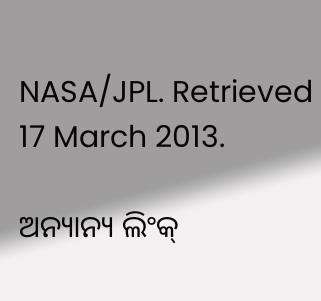NASA/JPL. Retrieved 17 March 2013.

ଅନ୍ୟାନ୍ୟ ଲିଂକ୍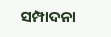ସମ୍ପାଦନା